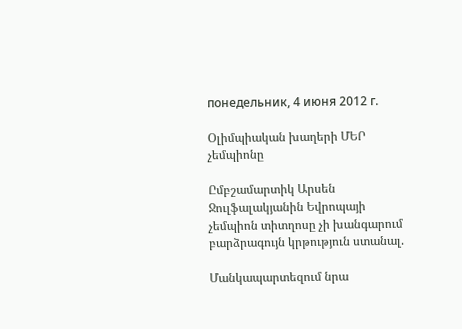понедельник, 4 июня 2012 г.

Օլիմպիական խաղերի ՄԵՐ չեմպիոնը

Ըմբշամարտիկ Արսեն Ջուլֆալակյանին Եվրոպայի չեմպիոն տիտղոսը չի խանգարում բարձրագույն կրթություն ստանալ.

Մանկապարտեզում նրա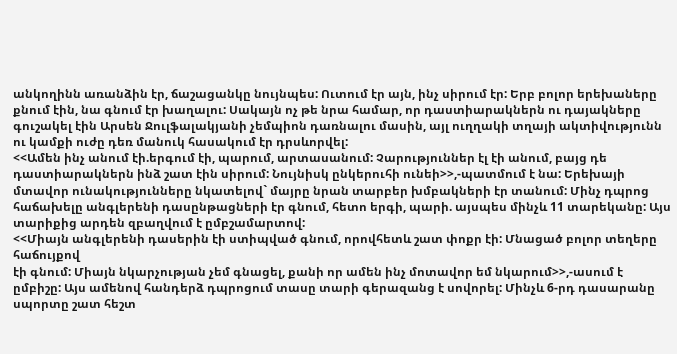անկողինն առանձին էր, ճաշացանկը նույնպես: Ուտում էր այն, ինչ սիրում էր: Երբ բոլոր երեխաները քնում էին, նա գնում էր խաղալու: Սակայն ոչ թե նրա համար, որ դաստիարակներն ու դայակները գուշակել էին Արսեն Ջուլֆալակյանի չեմպիոն դառնալու մասին, այլ ուղղակի տղայի ակտիվությունն ու կամքի ուժը դեռ մանուկ հասակում էր դրսևորվել:
<<Ամեն ինչ անում էի.երգում էի, պարում, արտասանում: Չարություններ էլ էի անում, բայց դե դաստիարակներն ինձ շատ էին սիրում: Նույնիսկ ընկերուհի ունեի>>,-պատմում է նա: Երեխայի մտավոր ունակությունները նկատելով` մայրը նրան տարբեր խմբակների էր տանում: Մինչ դպրոց հաճախելը անգլերենի դասընթացների էր գնում, հետո երգի, պարի. այսպես մինչև 11 տարեկանը: Այս տարիքից արդեն զբաղվում է ըմբշամարտով:
<<Միայն անգլերենի դասերին էի ստիպված գնում, որովհետև շատ փոքր էի: Մնացած բոլոր տեղերը հաճույքով
էի գնում: Միայն նկարչության չեմ գնացել, քանի որ ամեն ինչ մոտավոր եմ նկարում>>,-ասում է ըմբիշը: Այս ամենով հանդերձ դպրոցում տասը տարի գերազանց է սովորել: Մինչև 6-րդ դասարանը սպորտը շատ հեշտ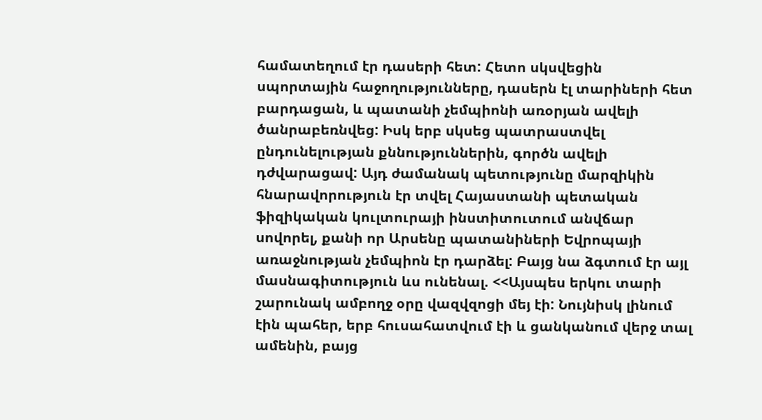համատեղում էր դասերի հետ: Հետո սկսվեցին սպորտային հաջողությունները, դասերն էլ տարիների հետ բարդացան, և պատանի չեմպիոնի առօրյան ավելի ծանրաբեռնվեց: Իսկ երբ սկսեց պատրաստվել ընդունելության քննություններին, գործն ավելի դժվարացավ: Այդ ժամանակ պետությունը մարզիկին հնարավորություն էր տվել Հայաստանի պետական ֆիզիկական կուլտուրայի ինստիտուտում անվճար սովորել, քանի որ Արսենը պատանիների Եվրոպայի առաջնության չեմպիոն էր դարձել: Բայց նա ձգտում էր այլ մասնագիտություն ևս ունենալ. <<Այսպես երկու տարի շարունակ ամբողջ օրը վազվզոցի մեյ էի: Նույնիսկ լինում էին պահեր, երբ հուսահատվում էի և ցանկանում վերջ տալ ամենին, բայց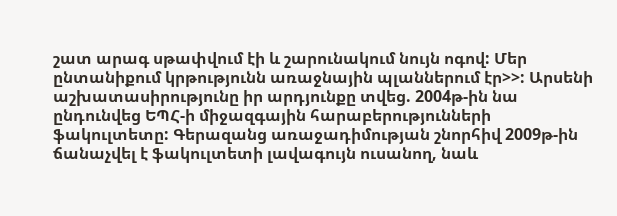շատ արագ սթափվում էի և շարունակում նույն ոգով: Մեր ընտանիքում կրթությունն առաջնային պլաններում էր>>: Արսենի աշխատասիրությունը իր արդյունքը տվեց. 2004թ-ին նա ընդունվեց ԵՊՀ-ի միջազգային հարաբերությունների ֆակուլտետը: Գերազանց առաջադիմության շնորհիվ 2009թ-ին ճանաչվել է ֆակուլտետի լավագույն ուսանող, նաև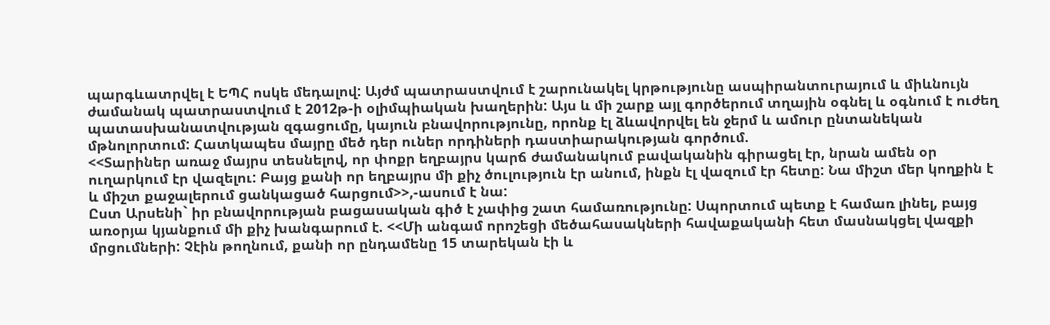պարգևատրվել է ԵՊՀ ոսկե մեդալով: Այժմ պատրաստվում է շարունակել կրթությունը ասպիրանտուրայում և միևնույն ժամանակ պատրաստվում է 2012թ-ի օլիմպիական խաղերին: Այս և մի շարք այլ գործերում տղային օգնել և օգնում է ուժեղ պատասխանատվության զգացումը, կայուն բնավորությունը, որոնք էլ ձևավորվել են ջերմ և ամուր ընտանեկան մթնոլորտում: Հատկապես մայրը մեծ դեր ուներ որդիների դաստիարակության գործում.
<<Տարիներ առաջ մայրս տեսնելով, որ փոքր եղբայրս կարճ ժամանակում բավականին գիրացել էր, նրան ամեն օր ուղարկում էր վազելու: Բայց քանի որ եղբայրս մի քիչ ծուլություն էր անում, ինքն էլ վազում էր հետը: Նա միշտ մեր կողքին է և միշտ քաջալերում ցանկացած հարցում>>,-ասում է նա:
Ըստ Արսենի` իր բնավորության բացասական գիծ է չափից շատ համառությունը: Սպորտում պետք է համառ լինել, բայց առօրյա կյանքում մի քիչ խանգարում է. <<Մի անգամ որոշեցի մեծահասակների հավաքականի հետ մասնակցել վազքի մրցումների: Չէին թողնում, քանի որ ընդամենը 15 տարեկան էի և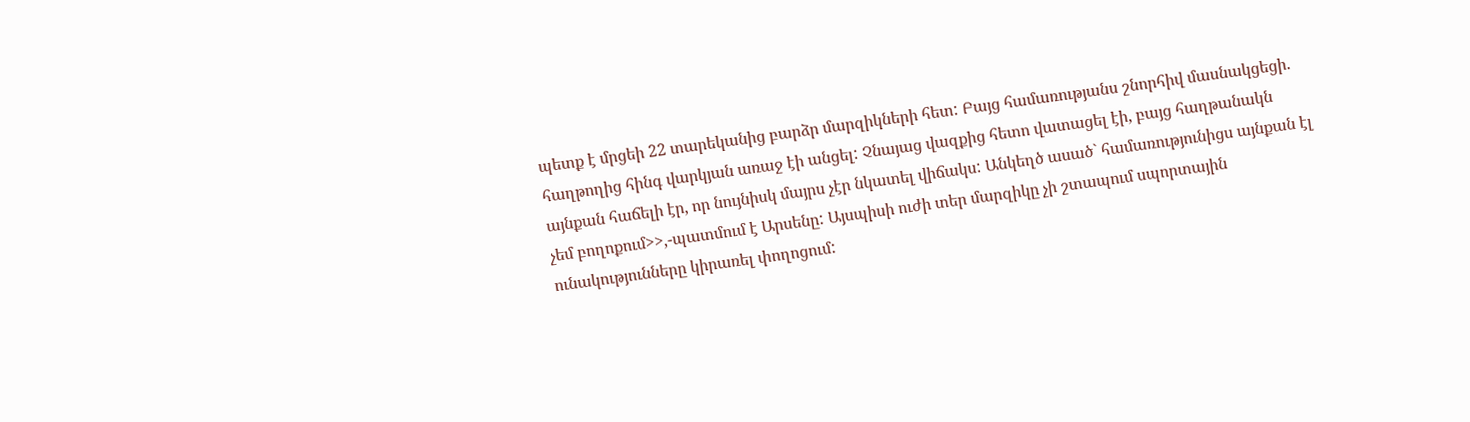պետք է մրցեի 22 տարեկանից բարձր մարզիկների հետ: Բայց համառությանս շնորհիվ մասնակցեցի. հաղթողից հինգ վարկյան առաջ էի անցել: Չնայաց վազքից հետո վատացել էի, բայց հաղթանակն այնքան հաճելի էր, որ նույնիսկ մայրս չէր նկատել վիճակս: Անկեղծ ասած` համառությունիցս այնքան էլ չեմ բողոքում>>,-պատմում է Արսենը: Այսպիսի ուժի տեր մարզիկը չի շտապում սպորտային ունակությունները կիրառել փողոցում: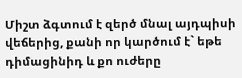Միշտ ձգտում է զերծ մնալ այդպիսի վեճերից, քանի որ կարծում է` եթե դիմացինիդ և քո ուժերը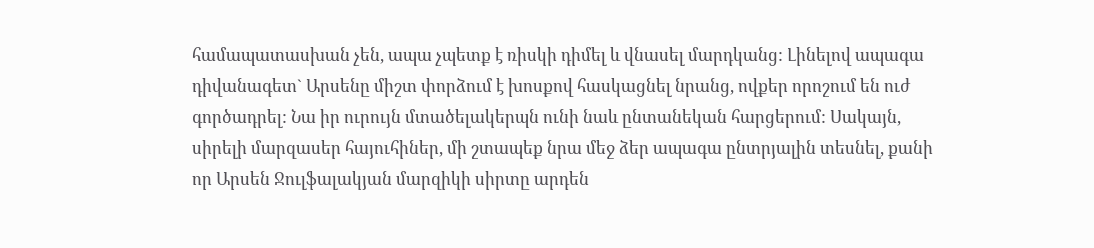համապատասխան չեն, ապա չպետք է ռիսկի դիմել և վնասել մարդկանց: Լինելով ապագա դիվանագետ` Արսենը միշտ փորձում է խոսքով հասկացնել նրանց, ովքեր որոշում են ուժ գործադրել: Նա իր ուրույն մտածելակերպն ունի նաև ընտանեկան հարցերում: Սակայն, սիրելի մարզասեր հայուհիներ, մի շտապեք նրա մեջ ձեր ապագա ընտրյալին տեսնել, քանի որ Արսեն Ջուլֆալակյան մարզիկի սիրտը արդեն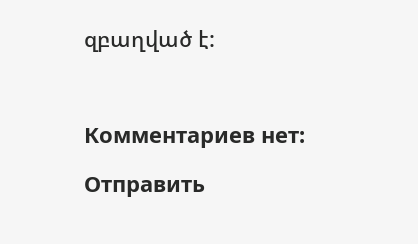զբաղված է:



Комментариев нет:

Отправить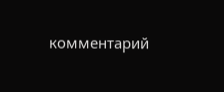комментарий